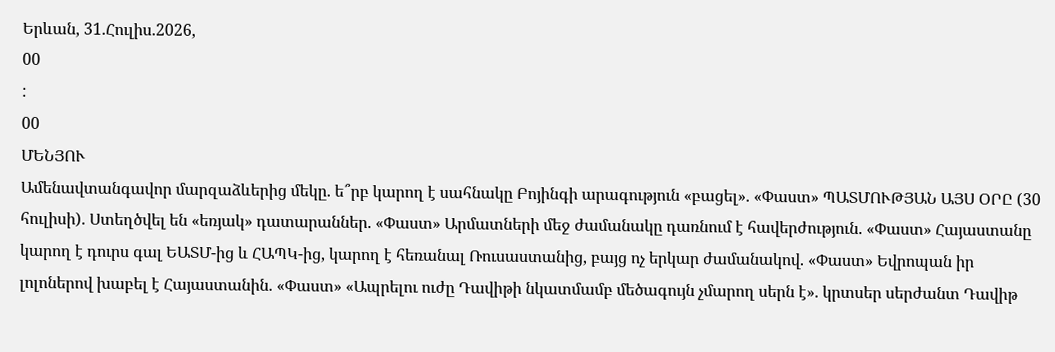Երևան, 31.Հուլիս.2026,
00
:
00
ՄԵՆՅՈՒ
Ամենավտանգավոր մարզաձևերից մեկը. ե՞րբ կարող է սահնակը Բոյինգի արագություն «բացել». «Փաստ» ՊԱՏՄՈՒԹՅԱՆ ԱՅՍ ՕՐԸ (30 հուլիսի). Ստեղծվել են «եռյակ» դատարաններ. «Փաստ» Արմատների մեջ ժամանակը դառնում է հավերժություն. «Փաստ» Հայաստանը կարող է դուրս գալ ԵԱՏՄ-ից և ՀԱՊԿ-ից, կարող է հեռանալ Ռուսաստանից, բայց ոչ երկար ժամանակով. «Փաստ» Եվրոպան իր լոլոներով խաբել է Հայաստանին. «Փաստ» «Ապրելու ուժը Դավիթի նկատմամբ մեծագույն չմարող սերն է». կրտսեր սերժանտ Դավիթ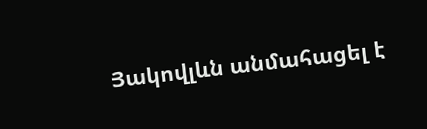Յակովլևն անմահացել է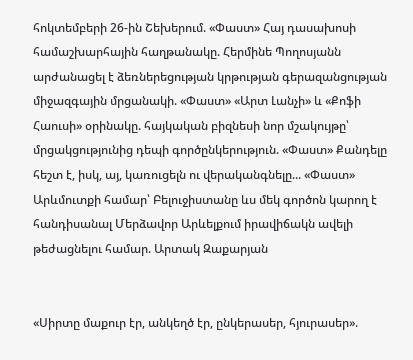հոկտեմբերի 26-ին Շեխերում. «Փաստ» Հայ դասախոսի համաշխարհային հաղթանակը. Հերմինե Պողոսյանն արժանացել է ձեռներեցության կրթության գերազանցության միջազգային մրցանակի. «Փաստ» «Արտ Լանչի» և «Քոֆի Հաուսի» օրինակը. հայկական բիզնեսի նոր մշակույթը՝ մրցակցությունից դեպի գործընկերություն. «Փաստ» Քանդելը հեշտ է, իսկ, այ, կառուցելն ու վերականգնելը... «Փաստ» Արևմուտքի համար՝ Բելուջիստանը ևս մեկ գործոն կարող է հանդիսանալ Մերձավոր Արևելքում իրավիճակն ավելի թեժացնելու համար. Արտակ Զաքարյան


«Սիրտը մաքուր էր, անկեղծ էր, ընկերասեր, հյուրասեր».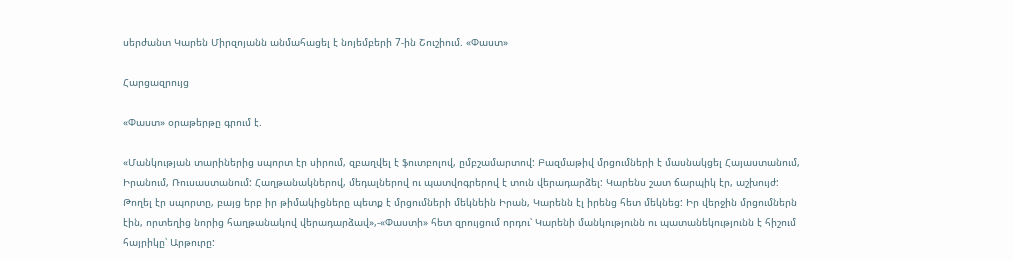սերժանտ Կարեն Միրզոյանն անմահացել է նոյեմբերի 7-ին Շուշիում. «Փաստ»

Հարցազրույց

«Փաստ» օրաթերթը գրում է.

«Մանկության տարիներից սպորտ էր սիրում, զբաղվել է ֆուտբոլով, ըմբշամարտով: Բազմաթիվ մրցումների է մասնակցել Հայաստանում, Իրանում, Ռուսաստանում: Հաղթանակներով, մեդալներով ու պատվոգրերով է տուն վերադարձել: Կարենս շատ ճարպիկ էր, աշխույժ: Թողել էր սպորտը, բայց երբ իր թիմակիցները պետք է մրցումների մեկնեին Իրան, Կարենն էլ իրենց հետ մեկնեց: Իր վերջին մրցումներն էին, որտեղից նորից հաղթանակով վերադարձավ»,-«Փաստի» հետ զրույցում որդու՝ Կարենի մանկությունն ու պատանեկությունն է հիշում հայրիկը՝ Արթուրը: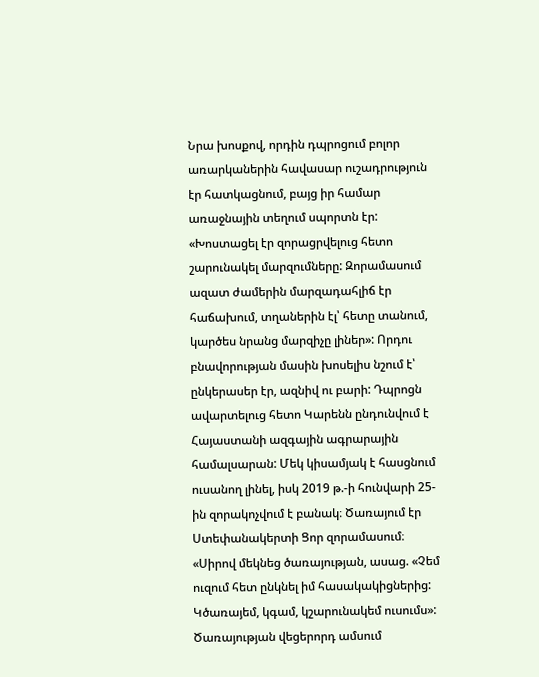Նրա խոսքով, որդին դպրոցում բոլոր առարկաներին հավասար ուշադրություն էր հատկացնում, բայց իր համար առաջնային տեղում սպորտն էր: «Խոստացել էր զորացրվելուց հետո շարունակել մարզումները: Զորամասում ազատ ժամերին մարզադահլիճ էր հաճախում, տղաներին էլ՝ հետը տանում, կարծես նրանց մարզիչը լիներ»: Որդու բնավորության մասին խոսելիս նշում է՝ ընկերասեր էր, ազնիվ ու բարի: Դպրոցն ավարտելուց հետո Կարենն ընդունվում է Հայաստանի ազգային ագրարային համալսարան: Մեկ կիսամյակ է հասցնում ուսանող լինել, իսկ 2019 թ.-ի հունվարի 25-ին զորակոչվում է բանակ։ Ծառայում էր Ստեփանակերտի Ցոր զորամասում։ «Սիրով մեկնեց ծառայության, ասաց. «Չեմ ուզում հետ ընկնել իմ հասակակիցներից: Կծառայեմ, կգամ, կշարունակեմ ուսումս»: Ծառայության վեցերորդ ամսում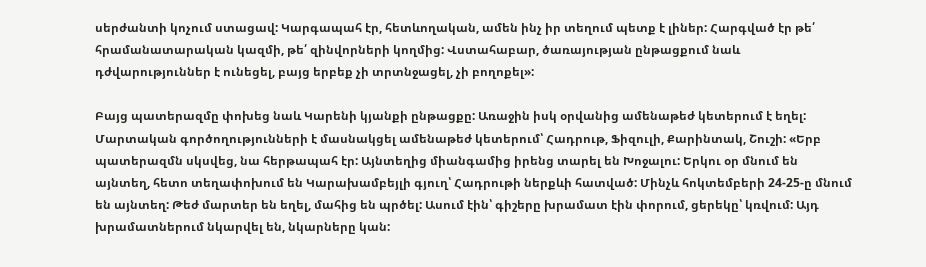սերժանտի կոչում ստացավ: Կարգապահ էր, հետևողական, ամեն ինչ իր տեղում պետք է լիներ: Հարգված էր թե՛ հրամանատարական կազմի, թե՛ զինվորների կողմից: Վստահաբար, ծառայության ընթացքում նաև դժվարություններ է ունեցել, բայց երբեք չի տրտնջացել, չի բողոքել»:

Բայց պատերազմը փոխեց նաև Կարենի կյանքի ընթացքը: Առաջին իսկ օրվանից ամենաթեժ կետերում է եղել: Մարտական գործողությունների է մասնակցել ամենաթեժ կետերում՝ Հադրութ, Ֆիզուլի, Քարինտակ, Շուշի: «Երբ պատերազմն սկսվեց, նա հերթապահ էր: Այնտեղից միանգամից իրենց տարել են Խոջալու: Երկու օր մնում են այնտեղ, հետո տեղափոխում են Կարախամբեյլի գյուղ՝ Հադրութի ներքևի հատված: Մինչև հոկտեմբերի 24-25-ը մնում են այնտեղ: Թեժ մարտեր են եղել, մահից են պրծել: Ասում էին՝ գիշերը խրամատ էին փորում, ցերեկը՝ կռվում: Այդ խրամատներում նկարվել են, նկարները կան: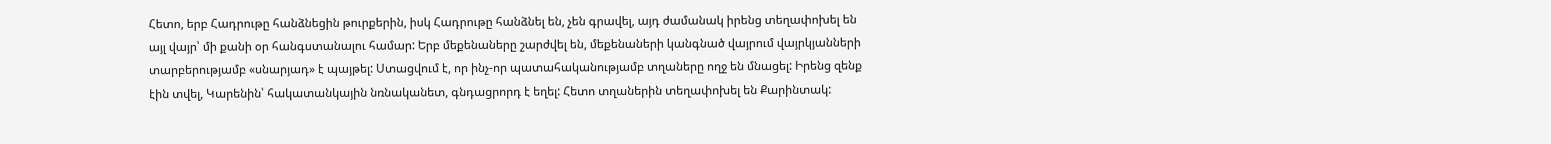Հետո, երբ Հադրութը հանձնեցին թուրքերին, իսկ Հադրութը հանձնել են, չեն գրավել, այդ ժամանակ իրենց տեղափոխել են այլ վայր՝ մի քանի օր հանգստանալու համար: Երբ մեքենաները շարժվել են, մեքենաների կանգնած վայրում վայրկյանների տարբերությամբ «սնարյադ» է պայթել: Ստացվում է, որ ինչ-որ պատահականությամբ տղաները ողջ են մնացել: Իրենց զենք էին տվել, Կարենին՝ հակատանկային նռնականետ, գնդացրորդ է եղել: Հետո տղաներին տեղափոխել են Քարինտակ: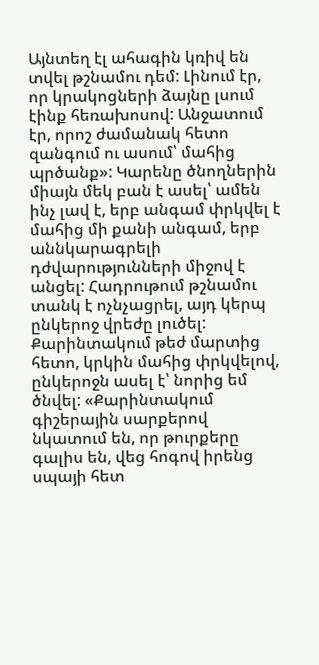Այնտեղ էլ ահագին կռիվ են տվել թշնամու դեմ: Լինում էր, որ կրակոցների ձայնը լսում էինք հեռախոսով: Անջատում էր, որոշ ժամանակ հետո զանգում ու ասում՝ մահից պրծանք»: Կարենը ծնողներին միայն մեկ բան է ասել՝ ամեն ինչ լավ է, երբ անգամ փրկվել է մահից մի քանի անգամ, երբ աննկարագրելի դժվարությունների միջով է անցել: Հադրութում թշնամու տանկ է ոչնչացրել, այդ կերպ ընկերոջ վրեժը լուծել: Քարինտակում թեժ մարտից հետո, կրկին մահից փրկվելով, ընկերոջն ասել է՝ նորից եմ ծնվել: «Քարինտակում գիշերային սարքերով նկատում են, որ թուրքերը գալիս են, վեց հոգով իրենց սպայի հետ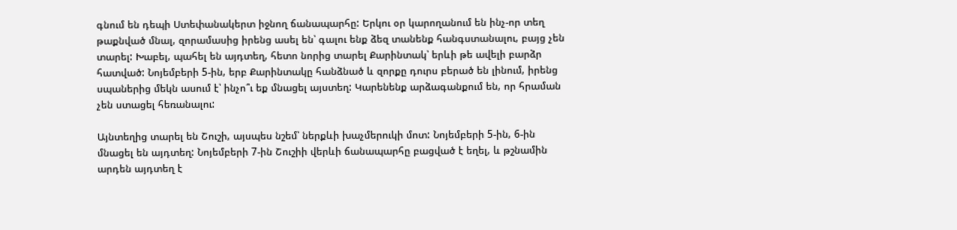գնում են դեպի Ստեփանակերտ իջնող ճանապարհը: Երկու օր կարողանում են ինչ-որ տեղ թաքնված մնալ, զորամասից իրենց ասել են՝ գալու ենք ձեզ տանենք հանգստանալու, բայց չեն տարել: Խաբել, պահել են այդտեղ, հետո նորից տարել Քարինտակ՝ երևի թե ավելի բարձր հատված: Նոյեմբերի 5-ին, երբ Քարինտակը հանձնած և զորքը դուրս բերած են լինում, իրենց սպաներից մեկն ասում է՝ ինչո՞ւ եք մնացել այստեղ: Կարենենք արձագանքում են, որ հրաման չեն ստացել հեռանալու:

Այնտեղից տարել են Շուշի, այսպես նշեմ՝ ներքևի խաչմերուկի մոտ: Նոյեմբերի 5-ին, 6-ին մնացել են այդտեղ: Նոյեմբերի 7-ին Շուշիի վերևի ճանապարհը բացված է եղել, և թշնամին արդեն այդտեղ է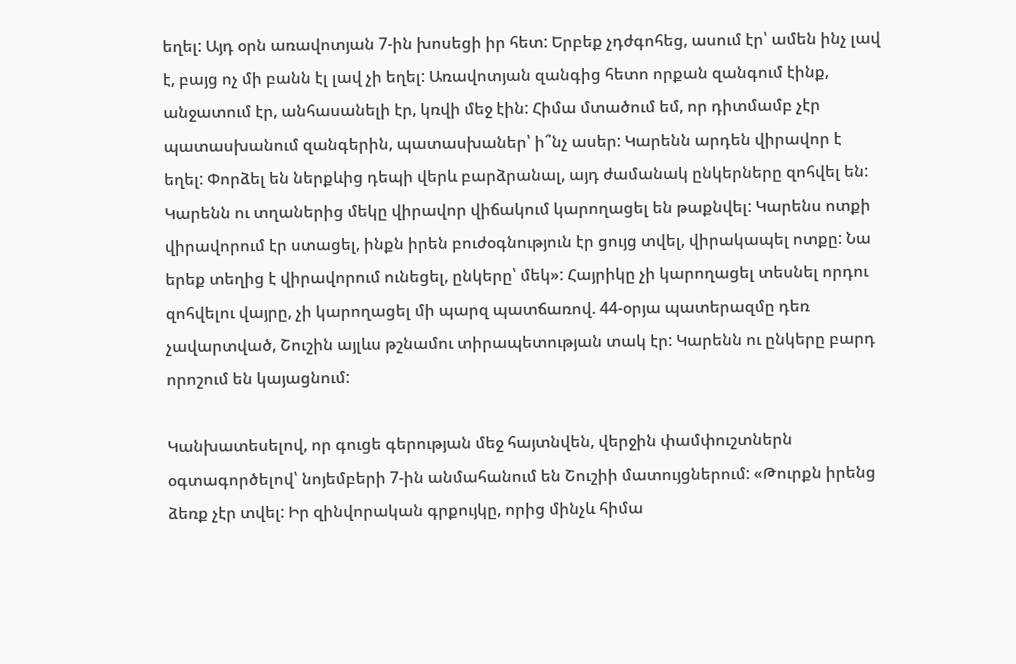եղել: Այդ օրն առավոտյան 7-ին խոսեցի իր հետ: Երբեք չդժգոհեց, ասում էր՝ ամեն ինչ լավ է, բայց ոչ մի բանն էլ լավ չի եղել: Առավոտյան զանգից հետո որքան զանգում էինք, անջատում էր, անհասանելի էր, կռվի մեջ էին: Հիմա մտածում եմ, որ դիտմամբ չէր պատասխանում զանգերին, պատասխաներ՝ ի՞նչ ասեր: Կարենն արդեն վիրավոր է եղել: Փորձել են ներքևից դեպի վերև բարձրանալ, այդ ժամանակ ընկերները զոհվել են: Կարենն ու տղաներից մեկը վիրավոր վիճակում կարողացել են թաքնվել: Կարենս ոտքի վիրավորում էր ստացել, ինքն իրեն բուժօգնություն էր ցույց տվել, վիրակապել ոտքը: Նա երեք տեղից է վիրավորում ունեցել, ընկերը՝ մեկ»: Հայրիկը չի կարողացել տեսնել որդու զոհվելու վայրը, չի կարողացել մի պարզ պատճառով. 44-օրյա պատերազմը դեռ չավարտված, Շուշին այլևս թշնամու տիրապետության տակ էր: Կարենն ու ընկերը բարդ որոշում են կայացնում:

Կանխատեսելով, որ գուցե գերության մեջ հայտնվեն, վերջին փամփուշտներն օգտագործելով՝ նոյեմբերի 7-ին անմահանում են Շուշիի մատույցներում: «Թուրքն իրենց ձեռք չէր տվել: Իր զինվորական գրքույկը, որից մինչև հիմա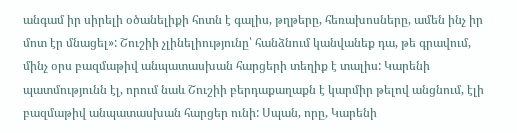անգամ իր սիրելի օծանելիքի հոտն է գալիս, թղթերը, հեռախոսները, ամեն ինչ իր մոտ էր մնացել»: Շուշիի չլինելիությունը՝ հանձնում կանվանեք դա, թե գրավում, մինչ օրս բազմաթիվ անպատասխան հարցերի տեղիք է տալիս: Կարենի պատմությունն էլ, որում նաև Շուշիի բերդաքաղաքն է կարմիր թելով անցնում, էլի բազմաթիվ անպատասխան հարցեր ունի: Սպան, որը, Կարենի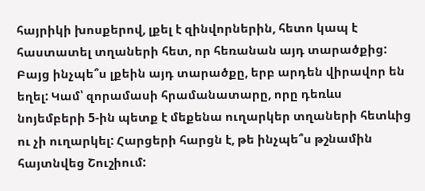հայրիկի խոսքերով, լքել է զինվորներին, հետո կապ է հաստատել տղաների հետ, որ հեռանան այդ տարածքից: Բայց ինչպե՞ս լքեին այդ տարածքը, երբ արդեն վիրավոր են եղել: Կամ՝ զորամասի հրամանատարը, որը դեռևս նոյեմբերի 5-ին պետք է մեքենա ուղարկեր տղաների հետևից ու չի ուղարկել: Հարցերի հարցն է, թե ինչպե՞ս թշնամին հայտնվեց Շուշիում: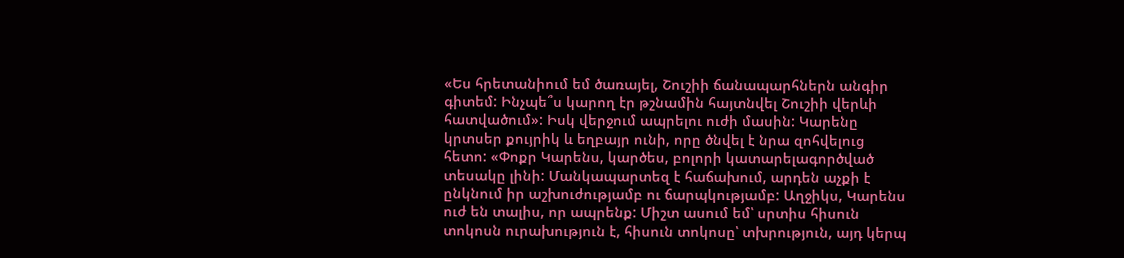«Ես հրետանիում եմ ծառայել, Շուշիի ճանապարհներն անգիր գիտեմ: Ինչպե՞ս կարող էր թշնամին հայտնվել Շուշիի վերևի հատվածում»: Իսկ վերջում ապրելու ուժի մասին: Կարենը կրտսեր քույրիկ և եղբայր ունի, որը ծնվել է նրա զոհվելուց հետո: «Փոքր Կարենս, կարծես, բոլորի կատարելագործված տեսակը լինի: Մանկապարտեզ է հաճախում, արդեն աչքի է ընկնում իր աշխուժությամբ ու ճարպկությամբ: Աղջիկս, Կարենս ուժ են տալիս, որ ապրենք: Միշտ ասում եմ՝ սրտիս հիսուն տոկոսն ուրախություն է, հիսուն տոկոսը՝ տխրություն, այդ կերպ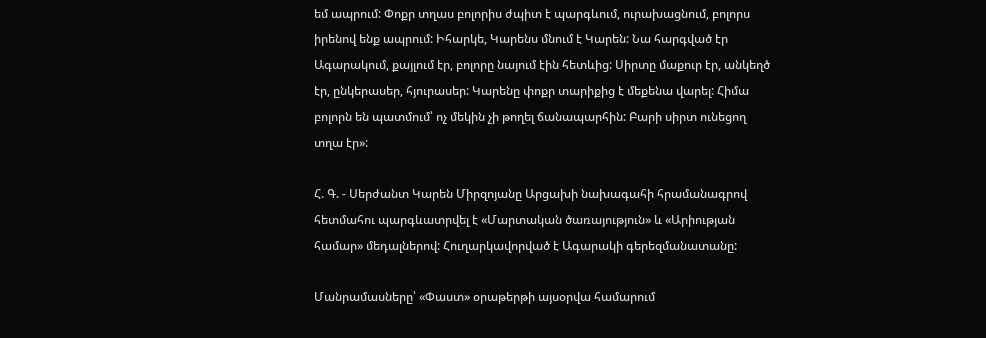եմ ապրում: Փոքր տղաս բոլորիս ժպիտ է պարգևում, ուրախացնում, բոլորս իրենով ենք ապրում: Իհարկե, Կարենս մնում է Կարեն: Նա հարգված էր Ագարակում, քայլում էր, բոլորը նայում էին հետևից: Սիրտը մաքուր էր, անկեղծ էր, ընկերասեր, հյուրասեր: Կարենը փոքր տարիքից է մեքենա վարել: Հիմա բոլորն են պատմում՝ ոչ մեկին չի թողել ճանապարհին: Բարի սիրտ ունեցող տղա էր»:

Հ. Գ. - Սերժանտ Կարեն Միրզոյանը Արցախի նախագահի հրամանագրով հետմահու պարգևատրվել է «Մարտական ծառայություն» և «Արիության համար» մեդալներով: Հուղարկավորված է Ագարակի գերեզմանատանը:

Մանրամասները՝ «Փաստ» օրաթերթի այսօրվա համարում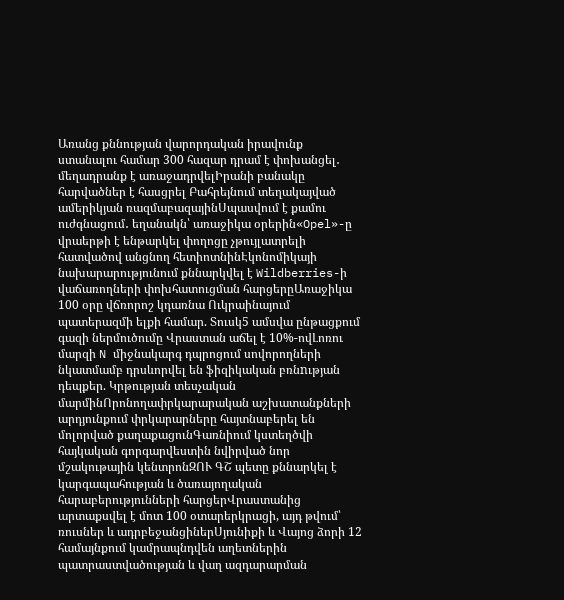Առանց քննության վարորդական իրավունք ստանալու համար 300 հազար դրամ է փոխանցել․ մեղադրանք է առաջադրվելԻրանի բանակը հարվածներ է հասցրել Բահրեյնում տեղակայված ամերիկյան ռազմաբազայինՍպասվում է քամու ուժգնացում․ եղանակն՝ առաջիկա օրերին«Opel»-ը վրաերթի է ենթարկել փողոցը չթույլատրելի հատվածով անցնող հետիոտնինԷկոնոմիկայի նախարարությունում քննարկվել է Wildberries-ի վաճառողների փոխհատուցման հարցերըԱռաջիկա 100 օրը վճռորոշ կդառնա Ուկրաինայում պատերազմի ելքի համար. Տուսկ5 ամսվա ընթացքում գազի ներմուծումը Վրաստան աճել է 10%-ովԼոռու մարզի N միջնակարգ դպրոցում սովորողների նկատմամբ դրսևորվել են ֆիզիկական բռնnւթյան դեպքեր. Կրթության տեսչական մարմինՈրոնողափրկարարական աշխատանքների արդյունքում փրկարարները հայտնաբերել են մոլորված քաղաքացունԳառնիում կստեղծվի հայկական գորգարվեստին նվիրված նոր մշակութային կենտրոնԶՈՒ ԳՇ պետը քննարկել է կարգապահության և ծառայողական հարաբերությունների հարցերՎրաստանից արտաքսվել է մոտ 100 օտարերկրացի, այդ թվում՝ ռուսներ և ադրբեջանցիներՍյունիքի և Վայոց ձորի 12 համայնքում կամրապնդվեն աղետներին պատրաստվածության և վաղ ազդարարման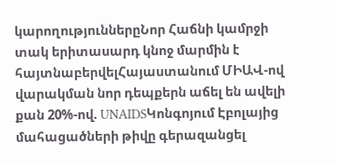կարողություններըՆոր Հաճնի կամրջի տակ երիտասարդ կնոջ մարմին է հայտնաբերվելՀայաստանում ՄԻԱՎ-ով վարակման նոր դեպքերն աճել են ավելի քան 20%-ով. UNAIDSԿոնգոյում Էբոլայից մահացածների թիվը գերազանցել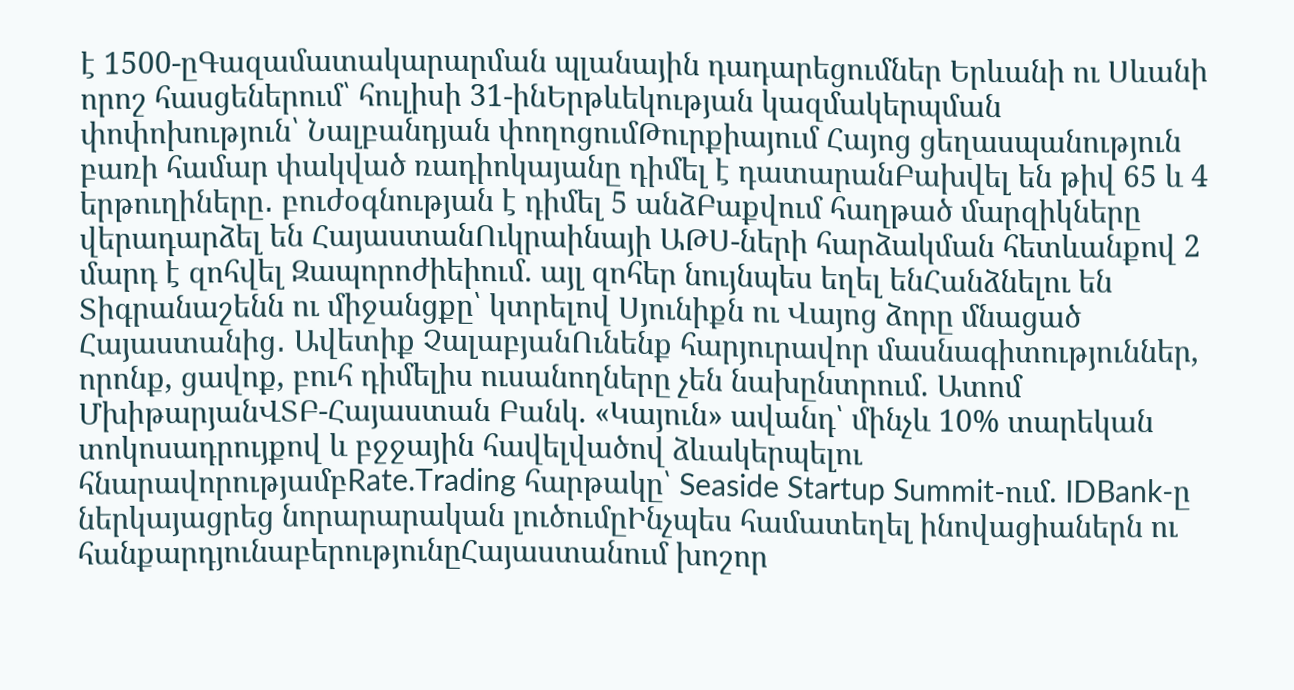է 1500-ըԳազամատակարարման պլանային դադարեցումներ Երևանի ու Սևանի որոշ հասցեներում՝ հուլիսի 31-ինԵրթևեկության կազմակերպման փոփոխություն՝ Նալբանդյան փողոցումԹուրքիայում Հայոց ցեղասպանություն բառի համար փակված ռադիոկայանը դիմել է դատարանԲախվել են թիվ 65 և 4 երթուղիները․ բուժօգնության է դիմել 5 անձԲաքվում հաղթած մարզիկները վերադարձել են ՀայաստանՈւկրաինայի ԱԹՍ-ների հարձակման հետևանքով 2 մարդ է զոհվել Զապորոժիեիում. այլ զոհեր նույնպես եղել ենՀանձնելու են Տիգրանաշենն ու միջանցքը՝ կտրելով Սյունիքն ու Վայոց ձորը մնացած Հայաստանից․ Ավետիք ՉալաբյանՈւնենք հարյուրավոր մասնագիտություններ, որոնք, ցավոք, բուհ դիմելիս ուսանողները չեն նախընտրում. Ատոմ ՄխիթարյանՎՏԲ-Հայաստան Բանկ. «Կայուն» ավանդ՝ մինչև 10% տարեկան տոկոսադրույքով և բջջային հավելվածով ձևակերպելու հնարավորությամբRate.Trading հարթակը՝ Seaside Startup Summit-ում. IDBank-ը ներկայացրեց նորարարական լուծումըԻնչպես համատեղել ինովացիաներն ու հանքարդյունաբերությունըՀայաստանում խոշոր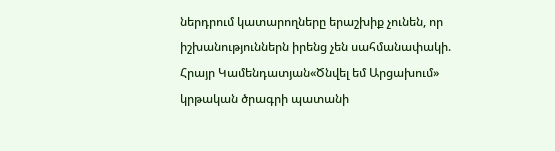ներդրում կատարողները երաշխիք չունեն, որ իշխանություններն իրենց չեն սահմանափակի. Հրայր Կամենդատյան«Ծնվել եմ Արցախում» կրթական ծրագրի պատանի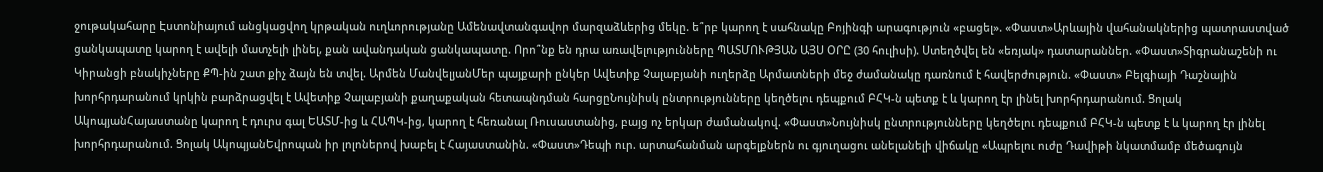ջութակահարը Էստոնիայում անցկացվող կրթական ուղևորությանը Ամենավտանգավոր մարզաձևերից մեկը. ե՞րբ կարող է սահնակը Բոյինգի արագություն «բացել». «Փաստ»Արևային վահանակներից պատրաստված ցանկապատը կարող է ավելի մատչելի լինել, քան ավանդական ցանկապատը. Որո՞նք են դրա առավելությունները ՊԱՏՄՈՒԹՅԱՆ ԱՅՍ ՕՐԸ (30 հուլիսի). Ստեղծվել են «եռյակ» դատարաններ. «Փաստ»Տիգրանաշենի ու Կիրանցի բնակիչները ՔՊ-ին շատ քիչ ձայն են տվել. Արմեն ՄանվելյանՄեր պայքարի ընկեր Ավետիք Չալաբյանի ուղերձը Արմատների մեջ ժամանակը դառնում է հավերժություն. «Փաստ» Բելգիայի Դաշնային խորհրդարանում կրկին բարձրացվել է Ավետիք Չալաբյանի քաղաքական հետապնդման հարցըՆույնիսկ ընտրությունները կեղծելու դեպքում ԲՀԿ-ն պետք է և կարող էր լինել խորհրդարանում. Ցոլակ ԱկոպյանՀայաստանը կարող է դուրս գալ ԵԱՏՄ-ից և ՀԱՊԿ-ից, կարող է հեռանալ Ռուսաստանից, բայց ոչ երկար ժամանակով. «Փաստ»Նույնիսկ ընտրությունները կեղծելու դեպքում ԲՀԿ-ն պետք է և կարող էր լինել խորհրդարանում. Ցոլակ ԱկոպյանԵվրոպան իր լոլոներով խաբել է Հայաստանին. «Փաստ»Դեպի ուր. արտահանման արգելքներն ու գյուղացու անելանելի վիճակը «Ապրելու ուժը Դավիթի նկատմամբ մեծագույն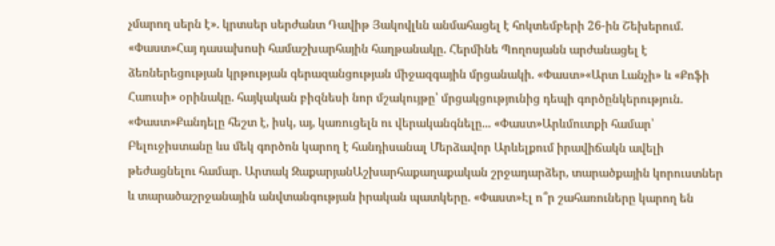չմարող սերն է». կրտսեր սերժանտ Դավիթ Յակովլևն անմահացել է հոկտեմբերի 26-ին Շեխերում. «Փաստ»Հայ դասախոսի համաշխարհային հաղթանակը. Հերմինե Պողոսյանն արժանացել է ձեռներեցության կրթության գերազանցության միջազգային մրցանակի. «Փաստ»«Արտ Լանչի» և «Քոֆի Հաուսի» օրինակը. հայկական բիզնեսի նոր մշակույթը՝ մրցակցությունից դեպի գործընկերություն. «Փաստ»Քանդելը հեշտ է, իսկ, այ, կառուցելն ու վերականգնելը... «Փաստ»Արևմուտքի համար՝ Բելուջիստանը ևս մեկ գործոն կարող է հանդիսանալ Մերձավոր Արևելքում իրավիճակն ավելի թեժացնելու համար. Արտակ ԶաքարյանԱշխարհաքաղաքական շրջադարձեր, տարածքային կորուստներ և տարածաշրջանային անվտանգության իրական պատկերը. «Փաստ»Էլ ո՞ր շահառուները կարող են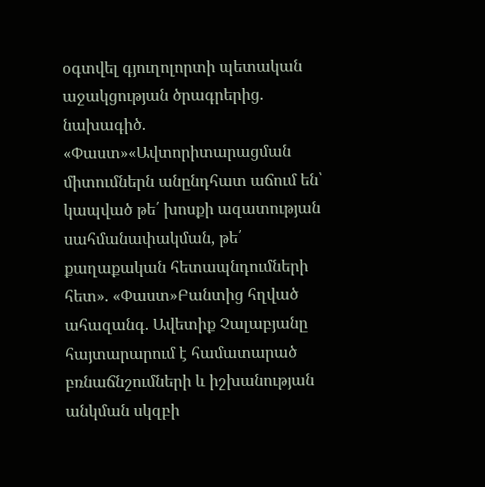օգտվել գյուղոլորտի պետական աջակցության ծրագրերից. նախագիծ. «Փաստ»«Ավտորիտարացման միտումներն անընդհատ աճում են՝ կապված թե՛ խոսքի ազատության սահմանափակման, թե՛ քաղաքական հետապնդումների հետ». «Փաստ»Բանտից հղված ահազանգ. Ավետիք Չալաբյանը հայտարարում է համատարած բռնաճնշումների և իշխանության անկման սկզբի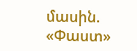մասին. «Փաստ»